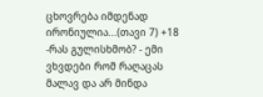ცხოვრება იმდენად ირონიულია...(თავი 7) +18
-რას გულისხმობ? - ემი ვხვდები რომ რაღაცას მალავ და არ მინდა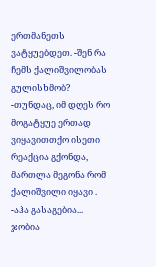ერთმანეთს ვატყუებდეთ. -შენ რა ჩემს ქალიშვილობას გულისხმობ? -თუნდაც, იმ დღეს რო მოგატყუე ერთად ვიყავითთქო ისეთი რეაქცია გქონდა, მართლა მეგონა რომ ქალიშვილი იყავი . -აჰა გასაგებია... ჯობია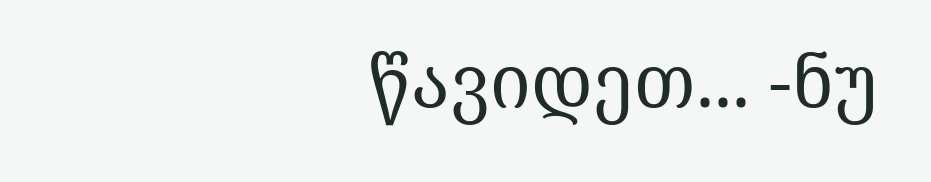წავიდეთ... -ნუ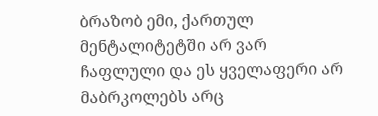ბრაზობ ემი, ქართულ მენტალიტეტში არ ვარ ჩაფლული და ეს ყველაფერი არ მაბრკოლებს არც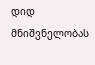დიდ მნიშვნელობას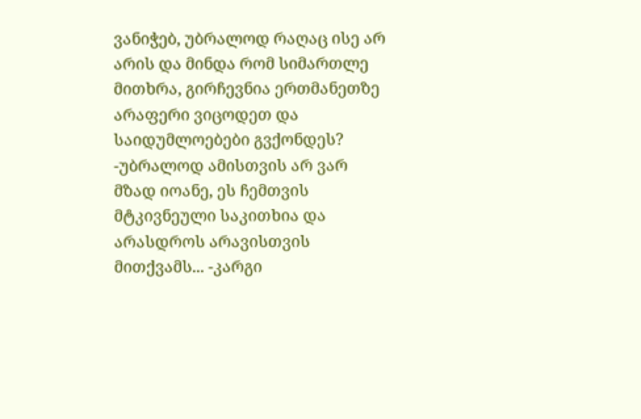ვანიჭებ, უბრალოდ რაღაც ისე არ არის და მინდა რომ სიმართლე მითხრა, გირჩევნია ერთმანეთზე არაფერი ვიცოდეთ და საიდუმლოებები გვქონდეს? -უბრალოდ ამისთვის არ ვარ მზად იოანე, ეს ჩემთვის მტკივნეული საკითხია და არასდროს არავისთვის მითქვამს... -კარგი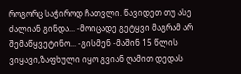როგორც საჭიროდ ჩათვლი. წავიდეთ თუ ასე ძალიან გინდა... -მოიცადე გეტყვი მაგრამ არ შემაწყვეტინო... -გისმენ -მაშინ 15 წლის ვიყავი,ზაფხული იყო გვიან ღამით დედას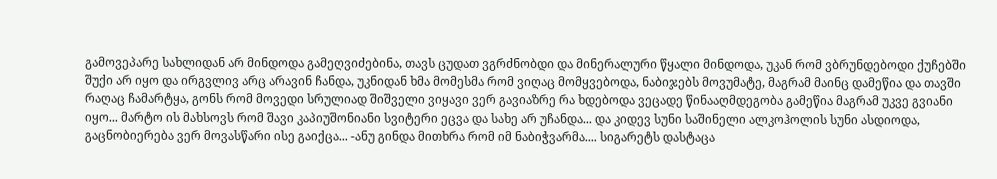გამოვეპარე სახლიდან არ მინდოდა გამეღვიძებინა, თავს ცუდათ ვგრძნობდი და მინერალური წყალი მინდოდა, უკან რომ ვბრუნდებოდი ქუჩებში შუქი არ იყო და ირგვლივ არც არავინ ჩანდა, უკნიდან ხმა მომესმა რომ ვიღაც მომყვებოდა, ნაბიჯებს მოვუმატე, მაგრამ მაინც დამეწია და თავში რაღაც ჩამარტყა, გონს რომ მოვედი სრულიად შიშველი ვიყავი ვერ გავიაზრე რა ხდებოდა ვეცადე წინააღმდეგობა გამეწია მაგრამ უკვე გვიანი იყო... მარტო ის მახსოვს რომ შავი კაპიუშონიანი სვიტერი ეცვა და სახე არ უჩანდა... და კიდევ სუნი საშინელი ალკოჰოლის სუნი ასდიოდა, გაცნობიერება ვერ მოვასწარი ისე გაიქცა... -ანუ გინდა მითხრა რომ იმ ნაბიჭვარმა.... სიგარეტს დასტაცა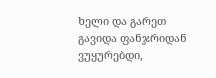ხელი და გარეთ გავიდა ფანჯრიდან ვუყურებდი,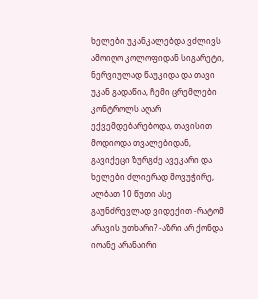ხელები უკანკალებდა ვძლივს ამოიღო კოლოფიდან სიგარეტი, ნერვიულად წაუკიდა და თავი უკან გადაწია, ჩემი ცრემლები კონტროლს აღარ ექვემდებარებოდა, თავისით მოდიოდა თვალებიდან, გავიქეცი ზურგძე ავეკარი და ხელები ძლიერად მოვუჭირე, ალბათ 10 წუთი ასე გაუნძრევლად ვიდექით -რატომ არავის უთხარი? -აზრი არ ქონდა იოანე არანაირი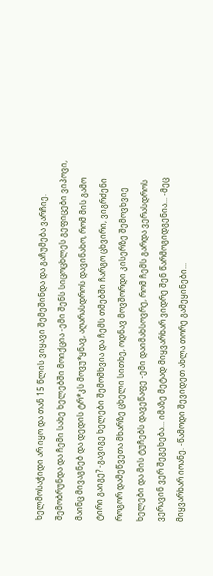ხელმოსაჭიდი არ იყო და თან 15 წლის ვიყავი შემეშინდა და გაჩუმება ვარჩიე. შემობრუნდა და ჩემი სახე ხელებში მოიქცია -ემი შენს სიცოცხლეს გეფიცები ვიპოვი, მაინც მივაგნებ და დედის ტრ*კს მოვუ*ყნავ, აღარასდროს დავინახო, რომ მის გამო ტირი გაიგე? -გავიგე ხელები შემომხვია და ჩემს თმებში ჩარგო ცხვირი, ვიგრძენი როგორ დამეწვეთა მხარზე ცხელი სითხე, ოდნავ მოვშორდი კისერზე შემოვხვიე ხელები და მის ტუჩებს დავეწაფე -ემი დაიმახსოვრე, რომ ჩემს გარდა ვერასდროს ვერავინ ვერ შეგეხება... იმაზე მეტად მიყვარხარ ვიდრე შენ წარმოგიდგენია... -მეც მიყვარხარ იოანე. -წამოდი შევიდეთ ახლა თორე გამეყინები...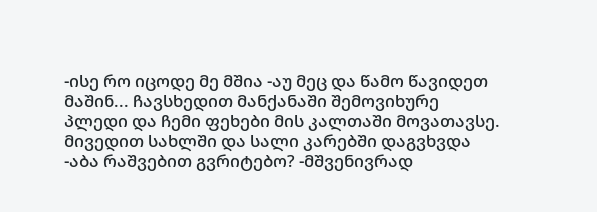-ისე რო იცოდე მე მშია -აუ მეც და წამო წავიდეთ მაშინ... ჩავსხედით მანქანაში შემოვიხურე პლედი და ჩემი ფეხები მის კალთაში მოვათავსე. მივედით სახლში და სალი კარებში დაგვხვდა -აბა რაშვებით გვრიტებო? -მშვენივრად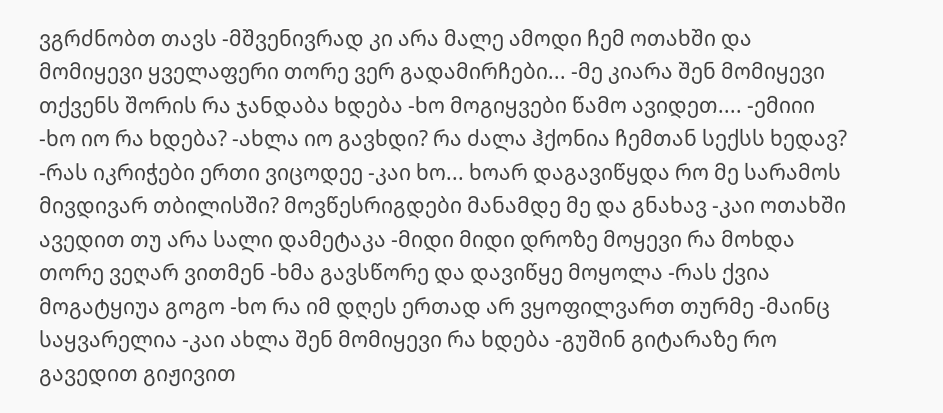ვგრძნობთ თავს -მშვენივრად კი არა მალე ამოდი ჩემ ოთახში და მომიყევი ყველაფერი თორე ვერ გადამირჩები... -მე კიარა შენ მომიყევი თქვენს შორის რა ჯანდაბა ხდება -ხო მოგიყვები წამო ავიდეთ.... -ემიიი -ხო იო რა ხდება? -ახლა იო გავხდი? რა ძალა ჰქონია ჩემთან სექსს ხედავ? -რას იკრიჭები ერთი ვიცოდეე -კაი ხო... ხოარ დაგავიწყდა რო მე სარამოს მივდივარ თბილისში? მოვწესრიგდები მანამდე მე და გნახავ -კაი ოთახში ავედით თუ არა სალი დამეტაკა -მიდი მიდი დროზე მოყევი რა მოხდა თორე ვეღარ ვითმენ -ხმა გავსწორე და დავიწყე მოყოლა -რას ქვია მოგატყიუა გოგო -ხო რა იმ დღეს ერთად არ ვყოფილვართ თურმე -მაინც საყვარელია -კაი ახლა შენ მომიყევი რა ხდება -გუშინ გიტარაზე რო გავედით გიჟივით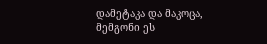დამეტაკა და მაკოცა, მემგონი ეს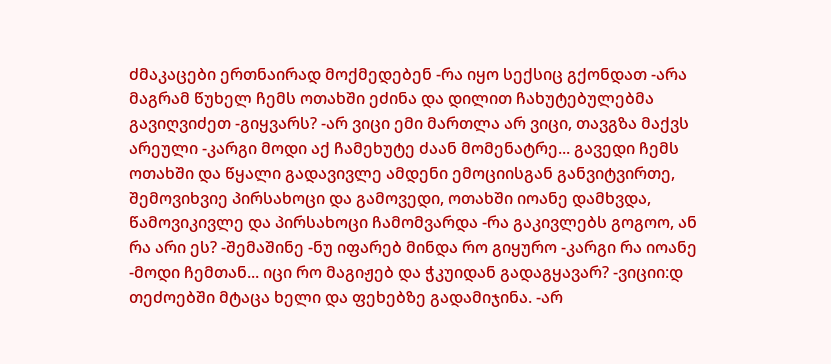ძმაკაცები ერთნაირად მოქმედებენ -რა იყო სექსიც გქონდათ -არა მაგრამ წუხელ ჩემს ოთახში ეძინა და დილით ჩახუტებულებმა გავიღვიძეთ -გიყვარს? -არ ვიცი ემი მართლა არ ვიცი, თავგზა მაქვს არეული -კარგი მოდი აქ ჩამეხუტე ძაან მომენატრე... გავედი ჩემს ოთახში და წყალი გადავივლე ამდენი ემოციისგან განვიტვირთე, შემოვიხვიე პირსახოცი და გამოვედი, ოთახში იოანე დამხვდა, წამოვიკივლე და პირსახოცი ჩამომვარდა -რა გაკივლებს გოგოო, ან რა არი ეს? -შემაშინე -ნუ იფარებ მინდა რო გიყურო -კარგი რა იოანე -მოდი ჩემთან... იცი რო მაგიჟებ და ჭკუიდან გადაგყავარ? -ვიციი:დ თეძოებში მტაცა ხელი და ფეხებზე გადამიჯინა. -არ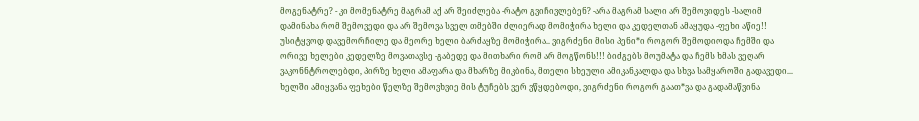მოგენატრე? - კი მომენატრე მაგრამ აქ არ შეიძლება -რატო გვიჩივლებენ? -არა მაგრამ სალი არ შემოვიდეს -სალიმ დამინახა რომ შემოვედი და არ შემოვა სველ თმებში ძლიერად მომიჭირა ხელი და კედელთან ამაყუდა -ფეხი აწიე!! უსიტყვოდ დავემორჩილე და მეორე ხელი ბარძაყზე მომიჭირა.. ვიგრძენი მისი პენი*ი როგორ შემოდიოდა ჩემში და ორივე ხელები კედელზე მოვათავსე -გაბედე და მითხარი რომ არ მოგწონს!!! ბიძგებს მოუმატა და ჩემს ხმას ვეღარ ვაკონნტროლებდი, პირზე ხელი ამაფარა და მხარზე მიკბინა, მთელი სხეული ამიკანკალდა და სხვა სამყაროში გადავედი... ხელში ამიყვანა ფეხები წელზე შემოვხვიე მის ტუჩებს ვერ ვწყდებოდი, ვიგრძენი როგორ გაათ*ვა და გადამაწვინა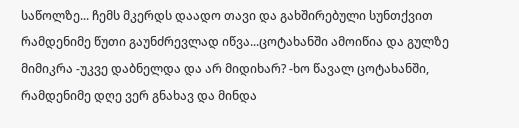საწოლზე... ჩემს მკერდს დაადო თავი და გახშირებული სუნთქვით რამდენიმე წუთი გაუნძრევლად იწვა...ცოტახანში ამოიწია და გულზე მიმიკრა -უკვე დაბნელდა და არ მიდიხარ? -ხო წავალ ცოტახანში, რამდენიმე დღე ვერ გნახავ და მინდა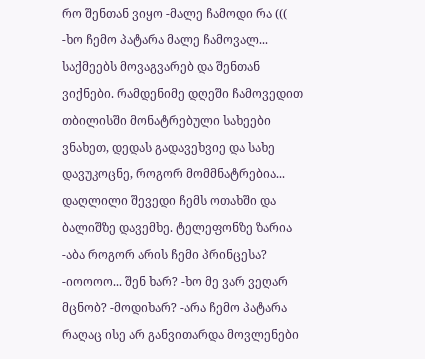რო შენთან ვიყო -მალე ჩამოდი რა ((( -ხო ჩემო პატარა მალე ჩამოვალ... საქმეებს მოვაგვარებ და შენთან ვიქნები. რამდენიმე დღეში ჩამოვედით თბილისში მონატრებული სახეები ვნახეთ, დედას გადავეხვიე და სახე დავუკოცნე, როგორ მომმნატრებია... დაღლილი შევედი ჩემს ოთახში და ბალიშზე დავემხე. ტელეფონზე ზარია -აბა როგორ არის ჩემი პრინცესა? -იოოოო... შენ ხარ? -ხო მე ვარ ვეღარ მცნობ? -მოდიხარ? -არა ჩემო პატარა რაღაც ისე არ განვითარდა მოვლენები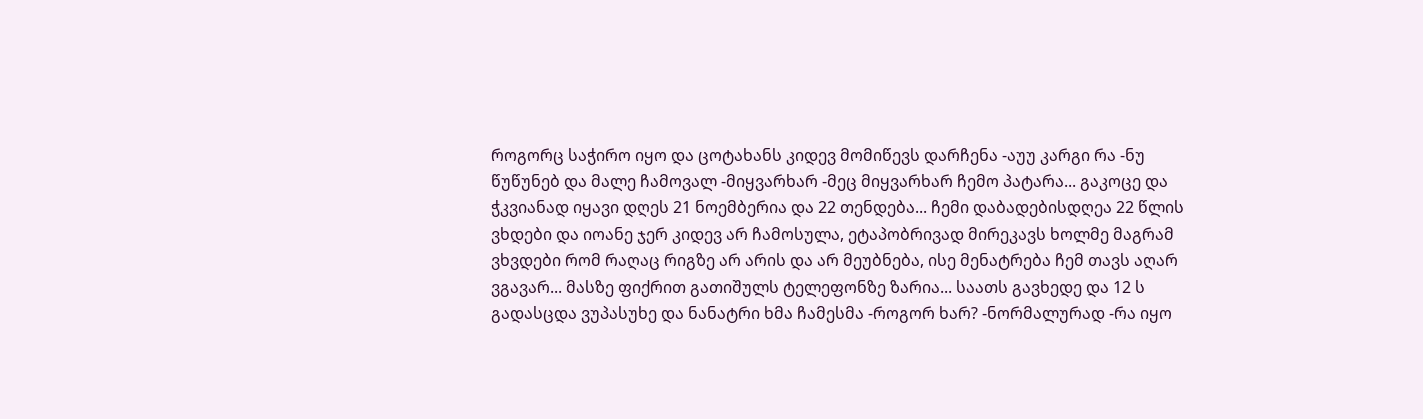როგორც საჭირო იყო და ცოტახანს კიდევ მომიწევს დარჩენა -აუუ კარგი რა -ნუ წუწუნებ და მალე ჩამოვალ -მიყვარხარ -მეც მიყვარხარ ჩემო პატარა... გაკოცე და ჭკვიანად იყავი დღეს 21 ნოემბერია და 22 თენდება... ჩემი დაბადებისდღეა 22 წლის ვხდები და იოანე ჯერ კიდევ არ ჩამოსულა, ეტაპობრივად მირეკავს ხოლმე მაგრამ ვხვდები რომ რაღაც რიგზე არ არის და არ მეუბნება, ისე მენატრება ჩემ თავს აღარ ვგავარ... მასზე ფიქრით გათიშულს ტელეფონზე ზარია... საათს გავხედე და 12 ს გადასცდა ვუპასუხე და ნანატრი ხმა ჩამესმა -როგორ ხარ? -ნორმალურად -რა იყო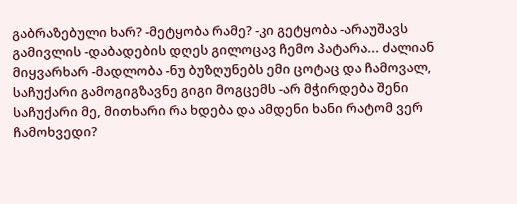გაბრაზებული ხარ? -მეტყობა რამე? -კი გეტყობა -არაუშავს გამივლის -დაბადების დღეს გილოცავ ჩემო პატარა... ძალიან მიყვარხარ -მადლობა -ნუ ბუზღუნებს ემი ცოტაც და ჩამოვალ, საჩუქარი გამოგიგზავნე გიგი მოგცემს -არ მჭირდება შენი საჩუქარი მე, მითხარი რა ხდება და ამდენი ხანი რატომ ვერ ჩამოხვედი?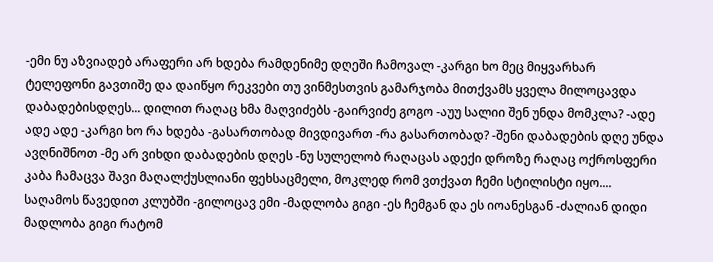-ემი ნუ აზვიადებ არაფერი არ ხდება რამდენიმე დღეში ჩამოვალ -კარგი ხო მეც მიყვარხარ ტელეფონი გავთიშე და დაიწყო რეკვები თუ ვინმესთვის გამარჯობა მითქვამს ყველა მილოცავდა დაბადებისდღეს... დილით რაღაც ხმა მაღვიძებს -გაირვიძე გოგო -აუუ სალიი შენ უნდა მომკლა? -ადე ადე ადე -კარგი ხო რა ხდება -გასართობად მივდივართ -რა გასართობად? -შენი დაბადების დღე უნდა ავღნიშნოთ -მე არ ვიხდი დაბადების დღეს -ნუ სულელობ რაღაცას ადექი დროზე რაღაც ოქროსფერი კაბა ჩამაცვა შავი მაღალქუსლიანი ფეხსაცმელი, მოკლედ რომ ვთქვათ ჩემი სტილისტი იყო.... საღამოს წავედით კლუბში -გილოცავ ემი -მადლობა გიგი -ეს ჩემგან და ეს იოანესგან -ძალიან დიდი მადლობა გიგი რატომ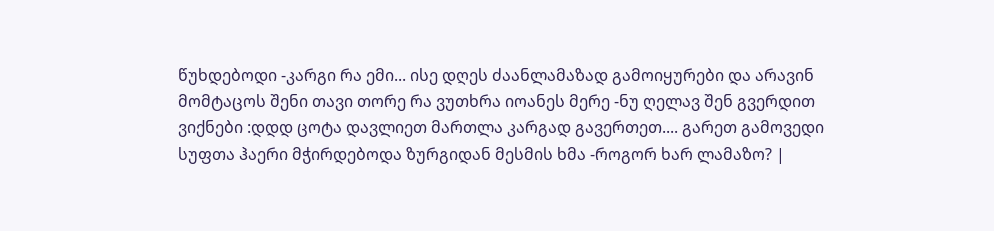წუხდებოდი -კარგი რა ემი... ისე დღეს ძაანლამაზად გამოიყურები და არავინ მომტაცოს შენი თავი თორე რა ვუთხრა იოანეს მერე -ნუ ღელავ შენ გვერდით ვიქნები :დდდ ცოტა დავლიეთ მართლა კარგად გავერთეთ.... გარეთ გამოვედი სუფთა ჰაერი მჭირდებოდა ზურგიდან მესმის ხმა -როგორ ხარ ლამაზო? |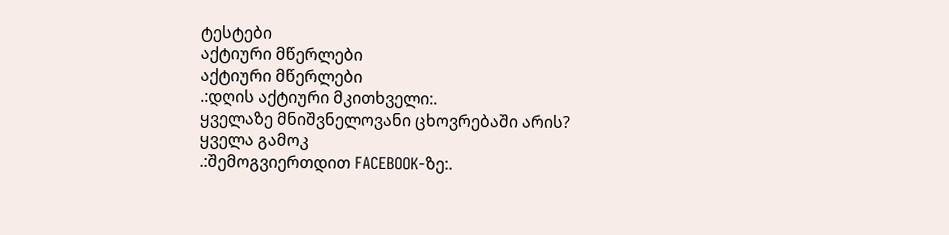ტესტები
აქტიური მწერლები
აქტიური მწერლები
.:დღის აქტიური მკითხველი:.
ყველაზე მნიშვნელოვანი ცხოვრებაში არის?
ყველა გამოკ
.:შემოგვიერთდით FACEBOOK-ზე:.